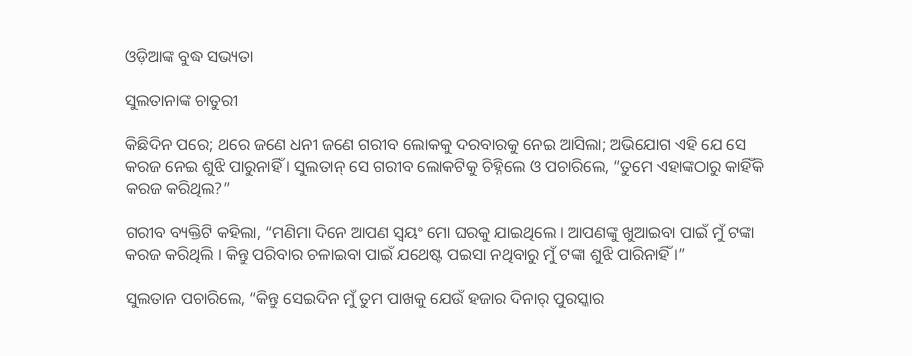ଓଡ଼ିଆଙ୍କ ବୁଦ୍ଧ ସଭ୍ୟତା

ସୁଲତାନାଙ୍କ ଚାତୁରୀ

କିଛିଦିନ ପରେ; ଥରେ ଜଣେ ଧନୀ ଜଣେ ଗରୀବ ଲୋକକୁ ଦରବାରକୁ ନେଇ ଆସିଲା; ଅଭିଯୋଗ ଏହି ଯେ ସେ କରଜ ନେଇ ଶୁଝି ପାରୁନାହିଁ । ସୁଲତାନ୍ ସେ ଗରୀବ ଲୋକଟିକୁ ଚିହ୍ନିଲେ ଓ ପଚାରିଲେ, “ତୁମେ ଏହାଙ୍କଠାରୁ କାହିଁକି କରଜ କରିଥିଲ?”

ଗରୀବ ବ୍ୟକ୍ତିଟି କହିଲା, “ମଣିମା ଦିନେ ଆପଣ ସ୍ୱୟଂ ମୋ ଘରକୁ ଯାଇଥିଲେ । ଆପଣଙ୍କୁ ଖୁଆଇବା ପାଇଁ ମୁଁ ଟଙ୍କା କରଜ କରିଥିଲି । କିନ୍ତୁ ପରିବାର ଚଳାଇବା ପାଇଁ ଯଥେଷ୍ଟ ପଇସା ନଥିବାରୁ ମୁଁ ଟଙ୍କା ଶୁଝି ପାରିନାହିଁ ।”

ସୁଲତାନ ପଚାରିଲେ, “କିନ୍ତୁ ସେଇଦିନ ମୁଁ ତୁମ ପାଖକୁ ଯେଉଁ ହଜାର ଦିନାର୍ ପୁରସ୍କାର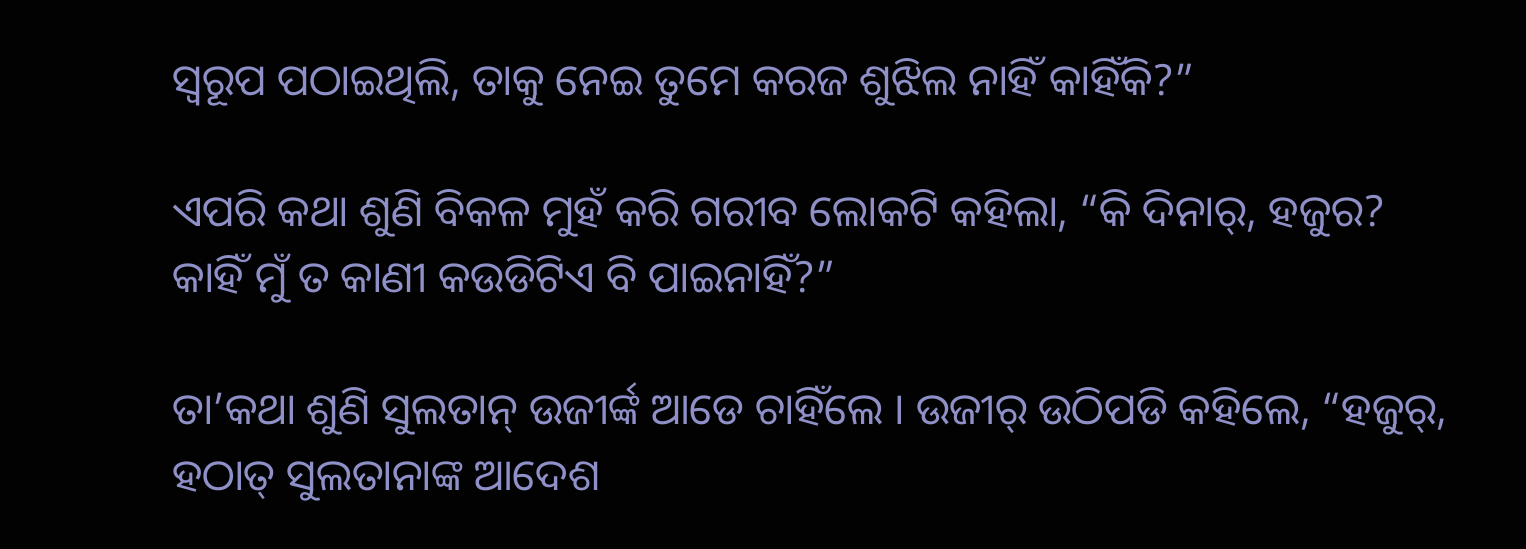ସ୍ୱରୂପ ପଠାଇଥିଲି, ତାକୁ ନେଇ ତୁମେ କରଜ ଶୁଝିଲ ନାହିଁ କାହିଁକି?”

ଏପରି କଥା ଶୁଣି ବିକଳ ମୁହଁ କରି ଗରୀବ ଲୋକଟି କହିଲା, “କି ଦିନାର୍, ହଜୁର? କାହିଁ ମୁଁ ତ କାଣୀ କଉଡିଟିଏ ବି ପାଇନାହିଁ?”

ତା’କଥା ଶୁଣି ସୁଲତାନ୍ ଉଜୀର୍ଙ୍କ ଆଡେ ଚାହିଁଲେ । ଉଜୀର୍ ଉଠିପଡି କହିଲେ, “ହଜୁର୍, ହଠାତ୍ ସୁଲତାନାଙ୍କ ଆଦେଶ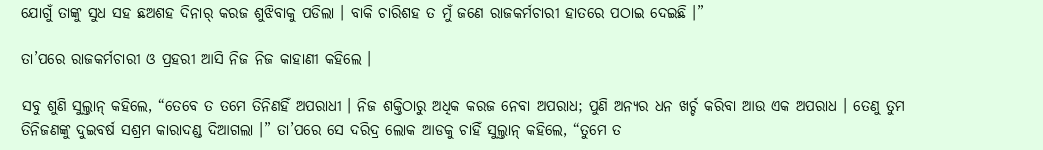ଯୋଗୁଁ ତାଙ୍କୁ ସୁଧ ସହ ଛଅଶହ ଦିନାର୍ କରଜ ଶୁଝିବାକୁ ପଡିଲା । ବାକି ଚାରିଶହ ତ ମୁଁ ଜଣେ ରାଜକର୍ମଚାରୀ ହାତରେ ପଠାଇ ଦେଇଛି ।”

ତା’ପରେ ରାଜକର୍ମଚାରୀ ଓ ପ୍ରହରୀ ଆସି ନିଜ ନିଜ କାହାଣୀ କହିଲେ ।

ସବୁ ଶୁଣି ସୁଲ୍ତାନ୍ କହିଲେ, “ତେବେ ତ ତମେ ତିନିଣହିଁ ଅପରାଧୀ । ନିଜ ଶକ୍ତିଠାରୁ ଅଧିକ କରଜ ନେବା ଅପରାଧ; ପୁଣି ଅନ୍ୟର ଧନ ଖର୍ଚ୍ଚ କରିବା ଆଉ ଏକ ଅପରାଧ । ତେଣୁ ତୁମ ତିନିଜଣଙ୍କୁ ଦୁଇବର୍ଷ ସଶ୍ରମ କାରାଦଣ୍ଡ ଦିଆଗଲା ।” ତା’ପରେ ସେ ଦରିଦ୍ର ଲୋକ ଆଡକୁ ଚାହିଁ ସୁଲ୍ତାନ୍ କହିଲେ, “ତୁମେ ତ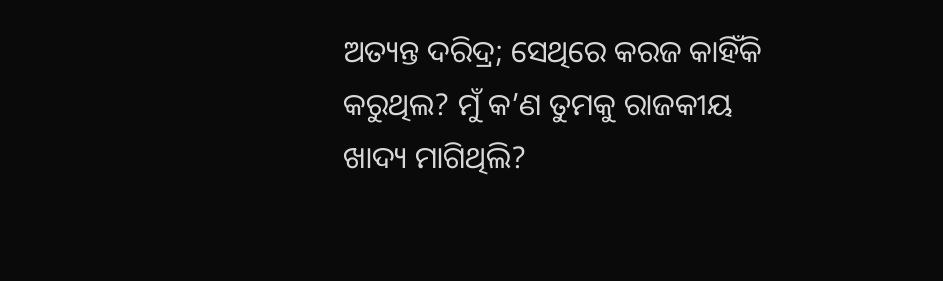ଅତ୍ୟନ୍ତ ଦରିଦ୍ର; ସେଥିରେ କରଜ କାହିଁକି କରୁଥିଲ? ମୁଁ କ’ଣ ତୁମକୁ ରାଜକୀୟ ଖାଦ୍ୟ ମାଗିଥିଲି?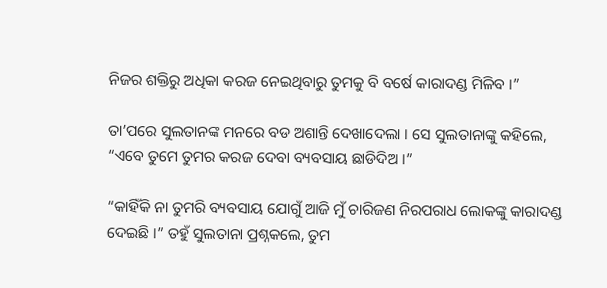ନିଜର ଶକ୍ତିରୁ ଅଧିକା କରଜ ନେଇଥିବାରୁ ତୁମକୁ ବି ବର୍ଷେ କାରାଦଣ୍ଡ ମିଳିବ ।”

ତା’ପରେ ସୁଲତାନଙ୍କ ମନରେ ବଡ ଅଶାନ୍ତି ଦେଖାଦେଲା । ସେ ସୁଲତାନାଙ୍କୁ କହିଲେ, “ଏବେ ତୁମେ ତୁମର କରଜ ଦେବା ବ୍ୟବସାୟ ଛାଡିଦିଅ ।”

“କାହିଁକି ନା ତୁମରି ବ୍ୟବସାୟ ଯୋଗୁଁ ଆଜି ମୁଁ ଚାରିଜଣ ନିରପରାଧ ଲୋକଙ୍କୁ କାରାଦଣ୍ଡ ଦେଇଛି ।” ତହୁଁ ସୁଲତାନା ପ୍ରଶ୍ନକଲେ, ତୁମ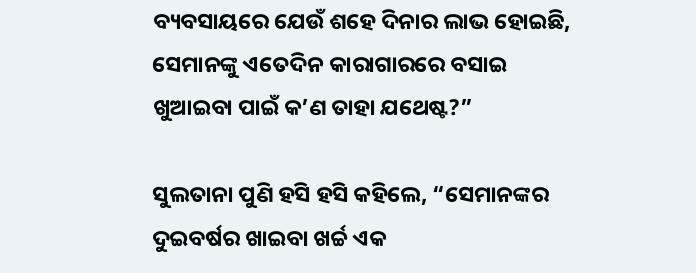ବ୍ୟବସାୟରେ ଯେଉଁ ଶହେ ଦିନାର ଲାଭ ହୋଇଛି, ସେମାନଙ୍କୁ ଏତେଦିନ କାରାଗାରରେ ବସାଇ ଖୁଆଇବା ପାଇଁ କ’ଣ ତାହା ଯଥେଷ୍ଟ?”

ସୁଲତାନା ପୁଣି ହସି ହସି କହିଲେ, “ସେମାନଙ୍କର ଦୁଇବର୍ଷର ଖାଇବା ଖର୍ଚ୍ଚ ଏକ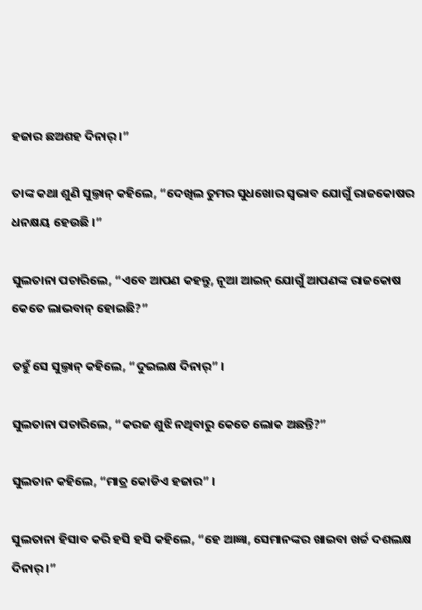ହଜାର ଛଅଶହ ଦିନାର୍ ।”

ତାଙ୍କ କଥା ଶୁଣି ସୁଲ୍ତାନ୍ କହିଲେ, “ଦେଖିଲ ତୁମର ସୁଧଖୋର ସ୍ୱଭାବ ଯୋଗୁଁ ରାଜକୋଷର ଧନକ୍ଷୟ ହେଉଛି ।”

ସୁଲତାନା ପଚାରିଲେ, “ଏବେ ଆପଣ କହନ୍ତୁ, ନୂଆ ଆଇନ୍ ଯୋଗୁଁ ଆପଣଙ୍କ ରାଜକୋଷ କେତେ ଲାଭବାନ୍ ହୋଇଛି?”

ତହୁଁ ସେ ସୁଲ୍ତାନ୍ କହିଲେ, “ଦୁଇଲକ୍ଷ ଦିନାର୍” ।

ସୁଲତାନା ପଚାରିଲେ, “କରଜ ଶୁଝି ନଥିବାରୁ କେତେ ଲୋକ ଅଛନ୍ତି?”

ସୁଲତାନ କହିଲେ, “ମାତ୍ର କୋଡିଏ ହଜାର” ।

ସୁଲତାନା ହିସାବ କରି ହସି ହସି କହିଲେ, “ହେ ଆଜ୍ଞା, ସେମାନଙ୍କର ଖାଇବା ଖର୍ଚ୍ଚ ଦଶଲକ୍ଷ ଦିନାର୍ ।”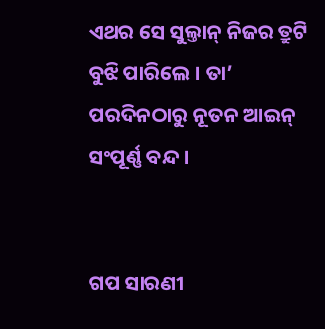ଏଥର ସେ ସୁଲ୍ତାନ୍ ନିଜର ତ୍ରୁଟି ବୁଝି ପାରିଲେ । ତା’ ପରଦିନଠାରୁ ନୂତନ ଆଇନ୍ ସଂପୂର୍ଣ୍ଣ ବନ୍ଦ ।


ଗପ ସାରଣୀ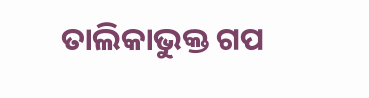ତାଲିକାଭୁକ୍ତ ଗପ